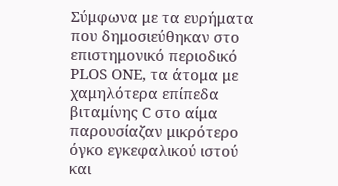Σύμφωνα με τα ευρήματα που δημοσιεύθηκαν στο επιστημονικό περιοδικό PLOS ONE, τα άτομα με χαμηλότερα επίπεδα βιταμίνης C στο αίμα παρουσίαζαν μικρότερο όγκο εγκεφαλικού ιστού και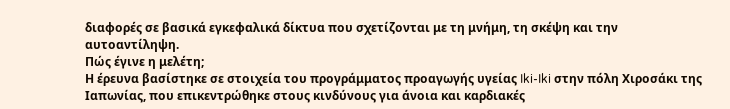διαφορές σε βασικά εγκεφαλικά δίκτυα που σχετίζονται με τη μνήμη, τη σκέψη και την αυτοαντίληψη.
Πώς έγινε η μελέτη;
Η έρευνα βασίστηκε σε στοιχεία του προγράμματος προαγωγής υγείας Iki-Iki στην πόλη Χιροσάκι της Ιαπωνίας, που επικεντρώθηκε στους κινδύνους για άνοια και καρδιακές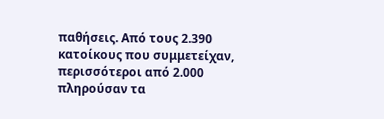παθήσεις. Από τους 2.390 κατοίκους που συμμετείχαν, περισσότεροι από 2.000 πληρούσαν τα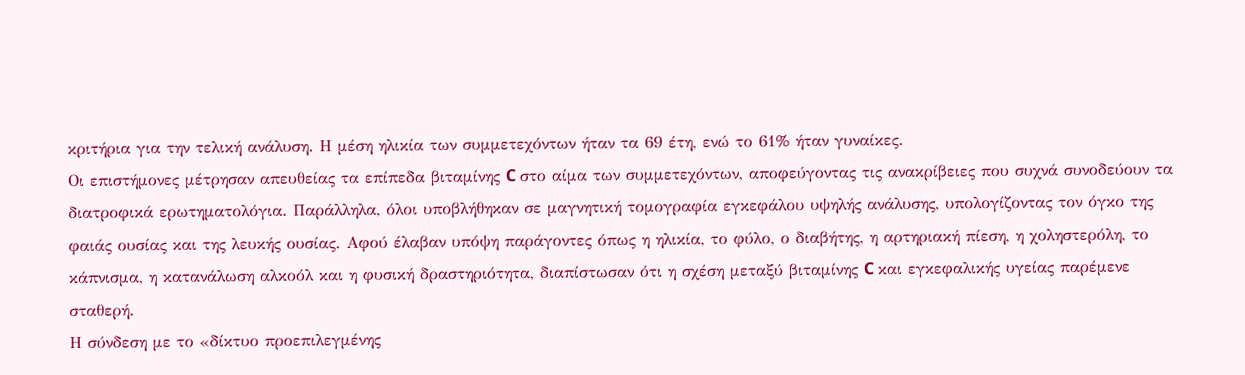κριτήρια για την τελική ανάλυση. Η μέση ηλικία των συμμετεχόντων ήταν τα 69 έτη, ενώ το 61% ήταν γυναίκες.
Οι επιστήμονες μέτρησαν απευθείας τα επίπεδα βιταμίνης C στο αίμα των συμμετεχόντων, αποφεύγοντας τις ανακρίβειες που συχνά συνοδεύουν τα διατροφικά ερωτηματολόγια. Παράλληλα, όλοι υποβλήθηκαν σε μαγνητική τομογραφία εγκεφάλου υψηλής ανάλυσης, υπολογίζοντας τον όγκο της φαιάς ουσίας και της λευκής ουσίας. Αφού έλαβαν υπόψη παράγοντες όπως η ηλικία, το φύλο, ο διαβήτης, η αρτηριακή πίεση, η χοληστερόλη, το κάπνισμα, η κατανάλωση αλκοόλ και η φυσική δραστηριότητα, διαπίστωσαν ότι η σχέση μεταξύ βιταμίνης C και εγκεφαλικής υγείας παρέμενε σταθερή.
Η σύνδεση με το «δίκτυο προεπιλεγμένης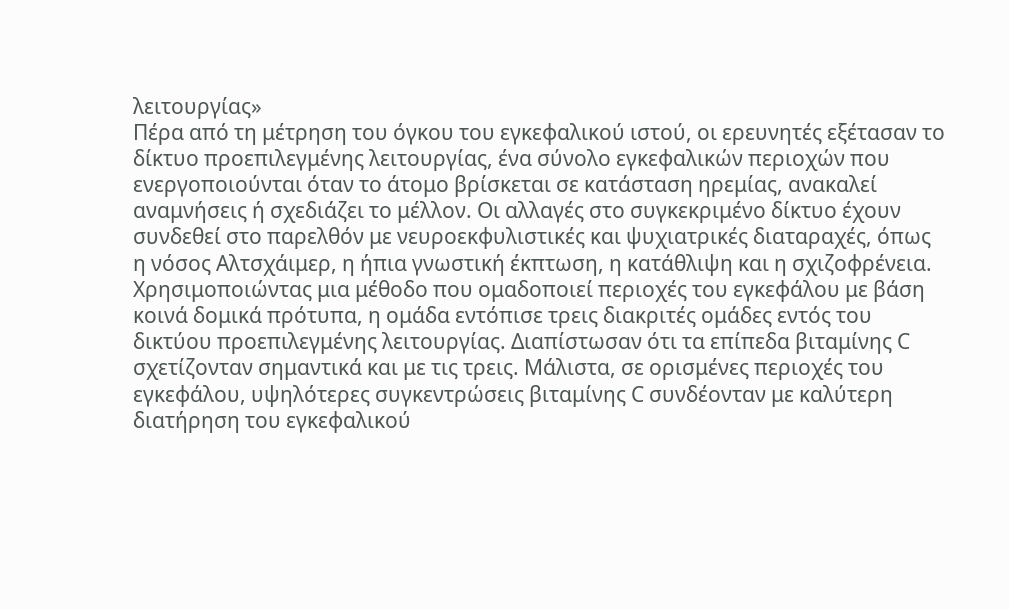λειτουργίας»
Πέρα από τη μέτρηση του όγκου του εγκεφαλικού ιστού, οι ερευνητές εξέτασαν το δίκτυο προεπιλεγμένης λειτουργίας, ένα σύνολο εγκεφαλικών περιοχών που ενεργοποιούνται όταν το άτομο βρίσκεται σε κατάσταση ηρεμίας, ανακαλεί αναμνήσεις ή σχεδιάζει το μέλλον. Οι αλλαγές στο συγκεκριμένο δίκτυο έχουν συνδεθεί στο παρελθόν με νευροεκφυλιστικές και ψυχιατρικές διαταραχές, όπως η νόσος Αλτσχάιμερ, η ήπια γνωστική έκπτωση, η κατάθλιψη και η σχιζοφρένεια.
Χρησιμοποιώντας μια μέθοδο που ομαδοποιεί περιοχές του εγκεφάλου με βάση κοινά δομικά πρότυπα, η ομάδα εντόπισε τρεις διακριτές ομάδες εντός του δικτύου προεπιλεγμένης λειτουργίας. Διαπίστωσαν ότι τα επίπεδα βιταμίνης C σχετίζονταν σημαντικά και με τις τρεις. Μάλιστα, σε ορισμένες περιοχές του εγκεφάλου, υψηλότερες συγκεντρώσεις βιταμίνης C συνδέονταν με καλύτερη διατήρηση του εγκεφαλικού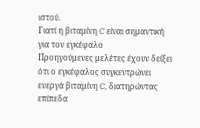ιστού.
Γιατί η βιταμίνη C είναι σημαντική για τον εγκέφαλο
Προηγούμενες μελέτες έχουν δείξει ότι ο εγκέφαλος συγκεντρώνει ενεργά βιταμίνη C, διατηρώντας επίπεδα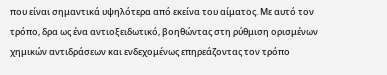που είναι σημαντικά υψηλότερα από εκείνα του αίματος. Με αυτό τον τρόπο, δρα ως ένα αντιοξειδωτικό, βοηθώντας στη ρύθμιση ορισμένων χημικών αντιδράσεων και ενδεχομένως επηρεάζοντας τον τρόπο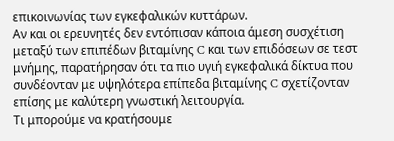επικοινωνίας των εγκεφαλικών κυττάρων.
Αν και οι ερευνητές δεν εντόπισαν κάποια άμεση συσχέτιση μεταξύ των επιπέδων βιταμίνης C και των επιδόσεων σε τεστ μνήμης, παρατήρησαν ότι τα πιο υγιή εγκεφαλικά δίκτυα που συνδέονταν με υψηλότερα επίπεδα βιταμίνης C σχετίζονταν επίσης με καλύτερη γνωστική λειτουργία.
Τι μπορούμε να κρατήσουμε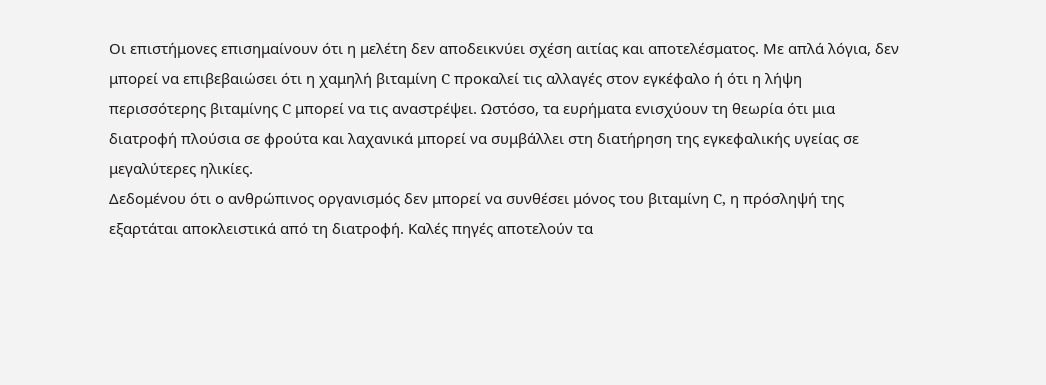Οι επιστήμονες επισημαίνουν ότι η μελέτη δεν αποδεικνύει σχέση αιτίας και αποτελέσματος. Με απλά λόγια, δεν μπορεί να επιβεβαιώσει ότι η χαμηλή βιταμίνη C προκαλεί τις αλλαγές στον εγκέφαλο ή ότι η λήψη περισσότερης βιταμίνης C μπορεί να τις αναστρέψει. Ωστόσο, τα ευρήματα ενισχύουν τη θεωρία ότι μια διατροφή πλούσια σε φρούτα και λαχανικά μπορεί να συμβάλλει στη διατήρηση της εγκεφαλικής υγείας σε μεγαλύτερες ηλικίες.
Δεδομένου ότι ο ανθρώπινος οργανισμός δεν μπορεί να συνθέσει μόνος του βιταμίνη C, η πρόσληψή της εξαρτάται αποκλειστικά από τη διατροφή. Καλές πηγές αποτελούν τα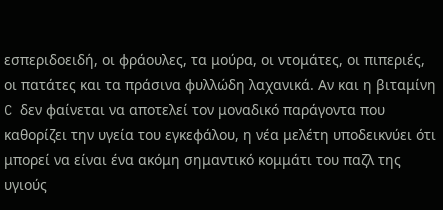εσπεριδοειδή, οι φράουλες, τα μούρα, οι ντομάτες, οι πιπεριές, οι πατάτες και τα πράσινα φυλλώδη λαχανικά. Αν και η βιταμίνη C δεν φαίνεται να αποτελεί τον μοναδικό παράγοντα που καθορίζει την υγεία του εγκεφάλου, η νέα μελέτη υποδεικνύει ότι μπορεί να είναι ένα ακόμη σημαντικό κομμάτι του παζλ της υγιούς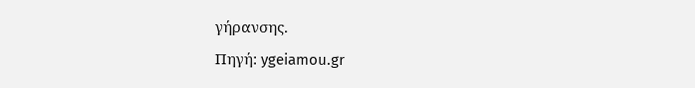γήρανσης.
Πηγή: ygeiamou.gr